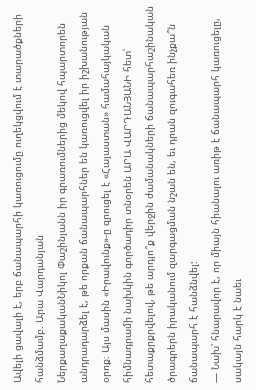Ավելի ցավալի է, երբ ճանապարհի կառուցումը ուղեկցվում է տարածքների հանձմամբ. Արա Վարդանյան
ՆերքաղաքականՆիկոլ Փաշինյանն իր գրառումներից մեկով հպարտորեն անդրադարձել է, թե որքան ճանապարհներ են կառուցվել իր իշխանության օրոք։ Այս մասին «Իրավունք»-ը զրուցել է «Հայաստան» համահայկական հիմնադրամի նախկին գործադիր տնօրեն ԱՐԱ ՎԱՐԴԱՆՅԱՆԻ հետ՝ հետաքրքրվելով, թե արդյո՞ք վերջին ժամանակների ճանապարհաշինական ծրագրերն իրականում զարգացման նշան են, եւ դրան զուգահեռ ինչքա՞ն ճանապարհ է հանձնվել:
— Նախ՝ հնարավոր է, որ միայն հիանալու առիթ է ճանապարհ կառուցելը, սակայն հարկ է նաեւ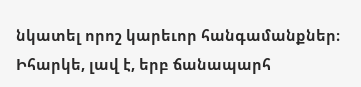նկատել որոշ կարեւոր հանգամանքներ։ Իհարկե, լավ է, երբ ճանապարհ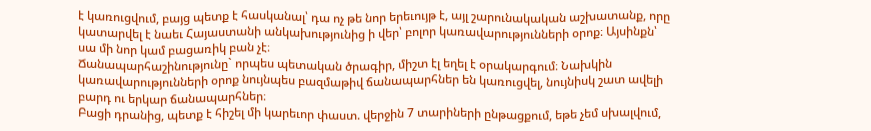է կառուցվում, բայց պետք է հասկանալ՝ դա ոչ թե նոր երեւույթ է, այլ շարունակական աշխատանք, որը կատարվել է նաեւ Հայաստանի անկախությունից ի վեր՝ բոլոր կառավարությունների օրոք։ Այսինքն՝ սա մի նոր կամ բացառիկ բան չէ։
Ճանապարհաշինությունը` որպես պետական ծրագիր, միշտ էլ եղել է օրակարգում։ Նախկին կառավարությունների օրոք նույնպես բազմաթիվ ճանապարհներ են կառուցվել, նույնիսկ շատ ավելի բարդ ու երկար ճանապարհներ։
Բացի դրանից, պետք է հիշել մի կարեւոր փաստ. վերջին 7 տարիների ընթացքում, եթե չեմ սխալվում,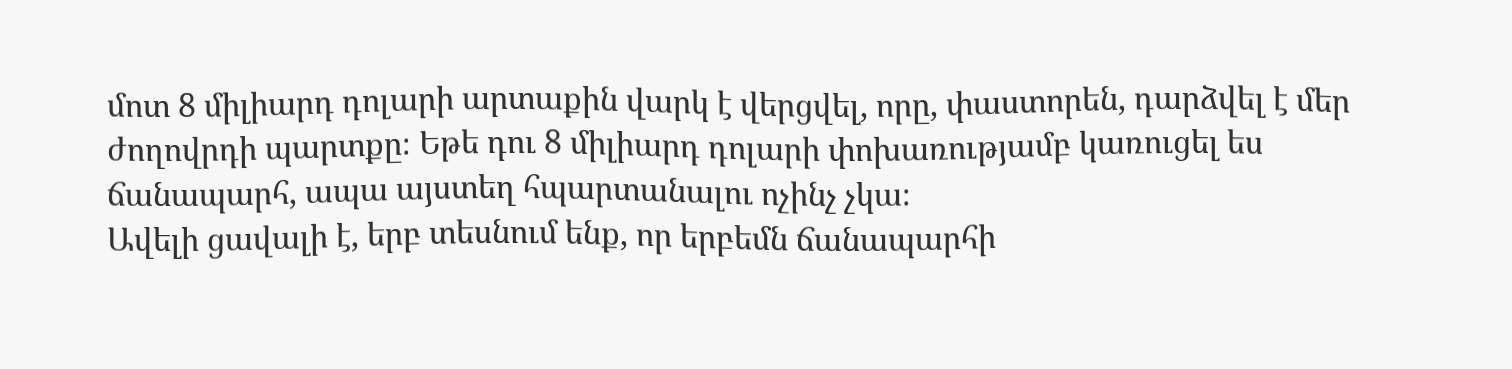մոտ 8 միլիարդ դոլարի արտաքին վարկ է վերցվել, որը, փաստորեն, դարձվել է մեր ժողովրդի պարտքը։ Եթե դու 8 միլիարդ դոլարի փոխառությամբ կառուցել ես ճանապարհ, ապա այստեղ հպարտանալու ոչինչ չկա։
Ավելի ցավալի է, երբ տեսնում ենք, որ երբեմն ճանապարհի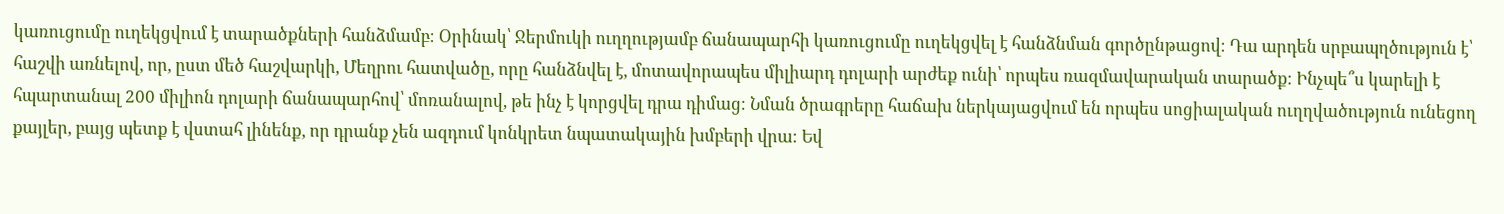կառուցումը ուղեկցվում է տարածքների հանձմամբ։ Օրինակ՝ Ջերմուկի ուղղությամբ ճանապարհի կառուցումը ուղեկցվել է հանձնման գործընթացով։ Դա արդեն սրբապղծություն է՝ հաշվի առնելով, որ, ըստ մեծ հաշվարկի, Մեղրու հատվածը, որը հանձնվել է, մոտավորապես միլիարդ դոլարի արժեք ունի՝ որպես ռազմավարական տարածք։ Ինչպե՞ս կարելի է հպարտանալ 200 միլիոն դոլարի ճանապարհով՝ մոռանալով, թե ինչ է կորցվել դրա դիմաց։ Նման ծրագրերը հաճախ ներկայացվում են որպես սոցիալական ուղղվածություն ունեցող քայլեր, բայց պետք է վստահ լինենք, որ դրանք չեն ազդում կոնկրետ նպատակային խմբերի վրա։ Եվ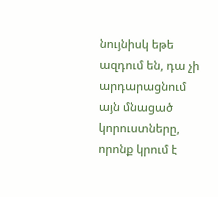նույնիսկ եթե ազդում են, դա չի արդարացնում այն մնացած կորուստները, որոնք կրում է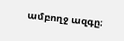ամբողջ ազգը։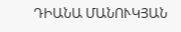ԴԻԱՆԱ ՄԱՆՈՒԿՅԱՆ